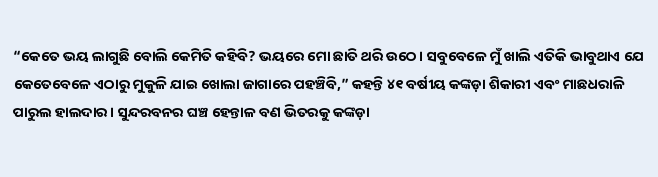“କେତେ ଭୟ ଲାଗୁଛି ବୋଲି କେମିତି କହିବି? ଭୟରେ ମୋ ଛାତି ଥରି ଉଠେ। ସବୁବେଳେ ମୁଁ ଖାଲି ଏତିକି ଭାବୁଥାଏ ଯେ କେତେବେଳେ ଏଠାରୁ ମୁକୁଳି ଯାଇ ଖୋଲା ଜାଗାରେ ପହଞ୍ଚିବି,” କହନ୍ତି ୪୧ ବର୍ଷୀୟ କଙ୍କଡ଼ା ଶିକାରୀ ଏବଂ ମାଛଧରାଳି ପାରୁଲ ହାଲଦାର। ସୁନ୍ଦରବନର ଘଞ୍ଚ ହେନ୍ତାଳ ବଣ ଭିତରକୁ କଙ୍କଡ଼ା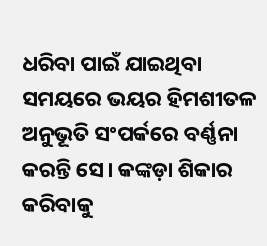ଧରିବା ପାଇଁ ଯାଇଥିବା ସମୟରେ ଭୟର ହିମଶୀତଳ ଅନୁଭୂତି ସଂପର୍କରେ ବର୍ଣ୍ଣନା କରନ୍ତି ସେ। କଙ୍କଡ଼ା ଶିକାର କରିବାକୁ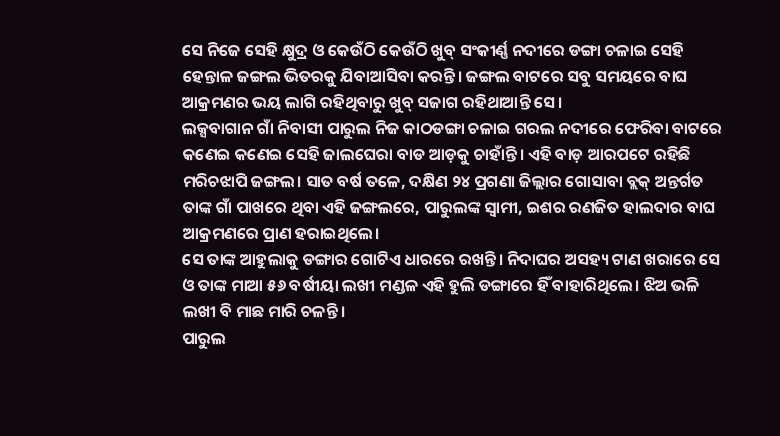ସେ ନିଜେ ସେହି କ୍ଷୁଦ୍ର ଓ କେଉଁଠି କେଉଁଠି ଖୁବ୍ ସଂକୀର୍ଣ୍ଣ ନଦୀରେ ଡଙ୍ଗା ଚଳାଇ ସେହି ହେନ୍ତାଳ ଜଙ୍ଗଲ ଭିତରକୁ ଯିବାଆସିବା କରନ୍ତି। ଜଙ୍ଗଲ ବାଟରେ ସବୁ ସମୟରେ ବାଘ ଆକ୍ରମଣର ଭୟ ଲାଗି ରହିଥିବାରୁ ଖୁବ୍ ସଜାଗ ରହିଥାଆନ୍ତି ସେ।
ଲକ୍ସବାଗାନ ଗାଁ ନିବାସୀ ପାରୁଲ ନିଜ କାଠଡଙ୍ଗା ଚଳାଇ ଗରଲ ନଦୀରେ ଫେରିବା ବାଟରେ କଣେଇ କଣେଇ ସେହି ଜାଲଘେରା ବାଡ ଆଡ଼କୁ ଚାହାଁନ୍ତି। ଏହି ବାଡ଼ ଆରପଟେ ରହିଛି ମରିଚଝାପି ଜଙ୍ଗଲ। ସାତ ବର୍ଷ ତଳେ, ଦକ୍ଷିଣ ୨୪ ପ୍ରଗଣା ଜିଲ୍ଲାର ଗୋସାବା ବ୍ଲକ୍ ଅନ୍ତର୍ଗତ ତାଙ୍କ ଗାଁ ପାଖରେ ଥିବା ଏହି ଜଙ୍ଗଲରେ, ପାରୁଲଙ୍କ ସ୍ୱାମୀ, ଇଶର ରଣଜିତ ହାଲଦାର ବାଘ ଆକ୍ରମଣରେ ପ୍ରାଣ ହରାଇଥିଲେ।
ସେ ତାଙ୍କ ଆହୁଲାକୁ ଡଙ୍ଗାର ଗୋଟିଏ ଧାରରେ ରଖନ୍ତି। ନିଦାଘର ଅସହ୍ୟ ଟାଣ ଖରାରେ ସେ ଓ ତାଙ୍କ ମାଆ ୫୬ ବର୍ଷୀୟା ଲଖୀ ମଣ୍ଡଳ ଏହି ହୁଲି ଡଙ୍ଗାରେ ହିଁ ବାହାରିଥିଲେ। ଝିଅ ଭଳି ଲଖୀ ବି ମାଛ ମାରି ଚଳନ୍ତି।
ପାରୁଲ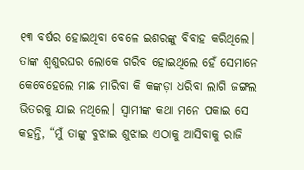୧୩ ବର୍ଷର ହୋଇଥିବା ବେଳେ ଇଶରଙ୍କୁ ବିବାହ କରିଥିଲେ। ତାଙ୍କ ଶ୍ୱଶୁରଘର ଲୋକେ ଗରିବ ହୋଇଥିଲେ ହେଁ ସେମାନେ କେବେହେଲେ ମାଛ ମାରିବା କି କଙ୍କଡ଼ା ଧରିବା ଲାଗି ଜଙ୍ଗଲ ଭିତରକୁ ଯାଇ ନଥିଲେ। ସ୍ୱାମୀଙ୍କ କଥା ମନେ ପକାଇ ସେ କହନ୍ତି, “ମୁଁ ତାଙ୍କୁ ବୁଝାଇ ଶୁଝାଇ ଏଠାକୁ ଆସିବାକୁ ରାଜି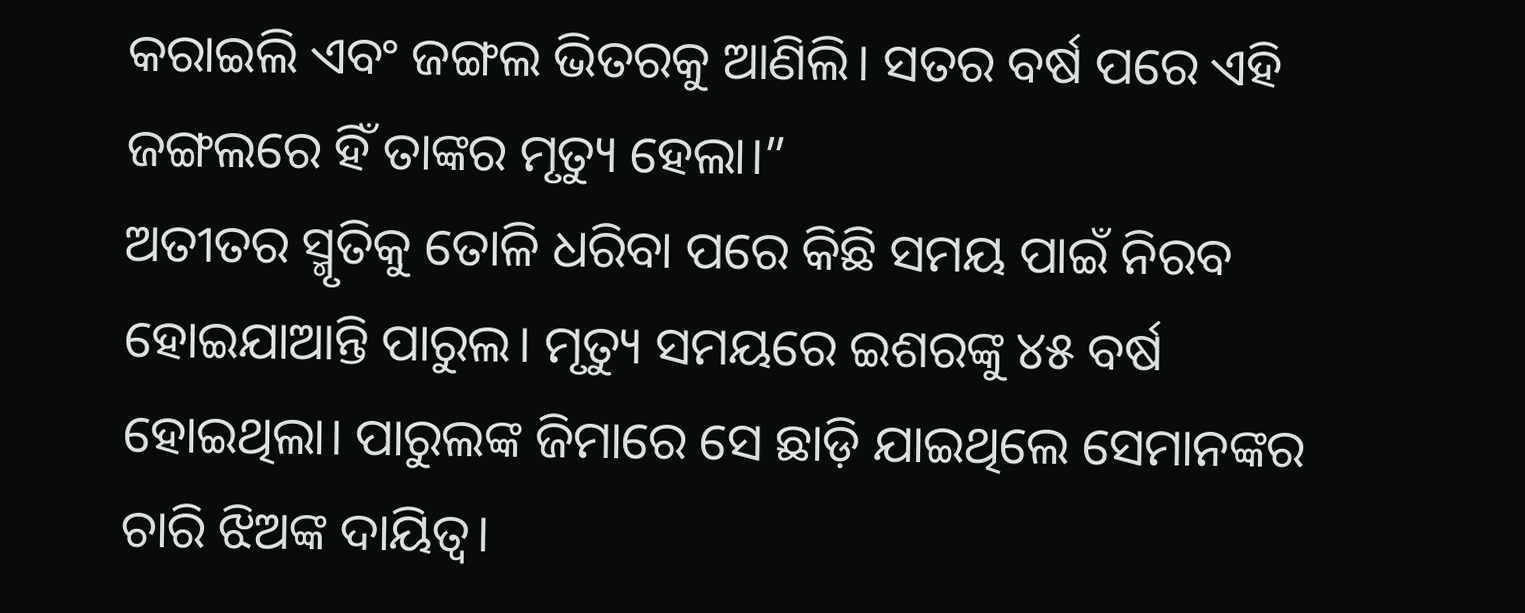କରାଇଲି ଏବଂ ଜଙ୍ଗଲ ଭିତରକୁ ଆଣିଲି। ସତର ବର୍ଷ ପରେ ଏହି ଜଙ୍ଗଲରେ ହିଁ ତାଙ୍କର ମୃତ୍ୟୁ ହେଲା।”
ଅତୀତର ସ୍ମୃତିକୁ ତୋଳି ଧରିବା ପରେ କିଛି ସମୟ ପାଇଁ ନିରବ ହୋଇଯାଆନ୍ତି ପାରୁଲ। ମୃତ୍ୟୁ ସମୟରେ ଇଶରଙ୍କୁ ୪୫ ବର୍ଷ ହୋଇଥିଲା। ପାରୁଲଙ୍କ ଜିମାରେ ସେ ଛାଡ଼ି ଯାଇଥିଲେ ସେମାନଙ୍କର ଚାରି ଝିଅଙ୍କ ଦାୟିତ୍ୱ।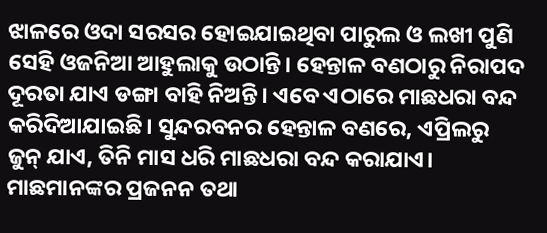ଝାଳରେ ଓଦା ସରସର ହୋଇଯାଇଥିବା ପାରୁଲ ଓ ଲଖୀ ପୁଣି ସେହି ଓଜନିଆ ଆହୁଲାକୁ ଉଠାନ୍ତି। ହେନ୍ତାଳ ବଣଠାରୁ ନିରାପଦ ଦୂରତା ଯାଏ ଡଙ୍ଗା ବାହି ନିଅନ୍ତି। ଏବେ ଏଠାରେ ମାଛଧରା ବନ୍ଦ କରିଦିଆଯାଇଛି। ସୁନ୍ଦରବନର ହେନ୍ତାଳ ବଣରେ, ଏପ୍ରିଲରୁ ଜୁନ୍ ଯାଏ, ତିନି ମାସ ଧରି ମାଛଧରା ବନ୍ଦ କରାଯାଏ। ମାଛମାନଙ୍କର ପ୍ରଜନନ ତଥା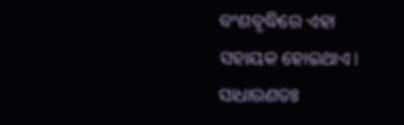ବଂଶବୃଦ୍ଧିରେ ଏହା ସହାୟକ ହୋଇଥାଏ। ସାଧାରଣତଃ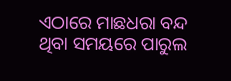ଏଠାରେ ମାଛଧରା ବନ୍ଦ ଥିବା ସମୟରେ ପାରୁଲ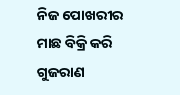ନିଜ ପୋଖରୀର ମାଛ ବିକ୍ରି କରି ଗୁଜରାଣ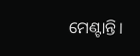ମେଣ୍ଟାନ୍ତି।